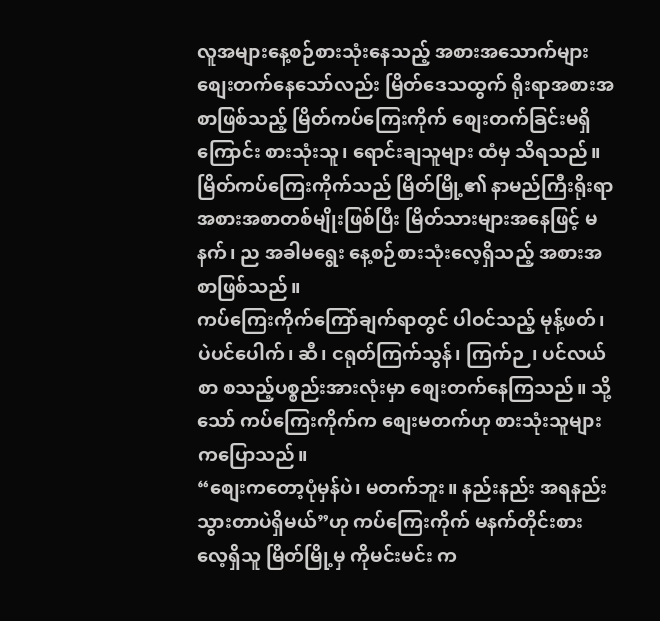လူအများနေ့စဉ်စားသုံးနေသည့် အစားအသောက်များ စျေးတက်နေသော်လည်း မြိတ်ဒေသထွက် ရိုးရာအစားအစာဖြစ်သည့် မြိတ်ကပ်ကြေးကိုက် စျေးတက်ခြင်းမရှိကြောင်း စားသုံးသူ၊ ရောင်းချသူများ ထံမှ သိရသည်။
မြိတ်ကပ်ကြေးကိုက်သည် မြိတ်မြို့၏ နာမည်ကြီးရိုးရာ အစားအစာတစ်မျိုးဖြစ်ပြီး မြိတ်သားများအနေဖြင့် မနက်၊ ည အခါမရွေး နေ့စဉ်စားသုံးလေ့ရှိသည့် အစားအစာဖြစ်သည်။
ကပ်ကြေးကိုက်ကြော်ချက်ရာတွင် ပါဝင်သည့် မုန့်ဖတ်၊ ပဲပင်ပေါက်၊ ဆီ၊ ငရုတ်ကြက်သွန်၊ ကြက်ဉ၊ ပင်လယ်စာ စသည့်ပစ္စည်းအားလုံးမှာ စျေးတက်နေကြသည်။ သို့သော် ကပ်ကြေးကိုက်က စျေးမတက်ဟု စားသုံးသူများ ကပြောသည်။
“စျေးကတော့ပုံမှန်ပဲ၊ မတက်ဘူး။ နည်းနည်း အရနည်းသွားတာပဲရှိမယ်”ဟု ကပ်ကြေးကိုက် မနက်တိုင်းစားလေ့ရှိသူ မြိတ်မြို့မှ ကိုမင်းမင်း က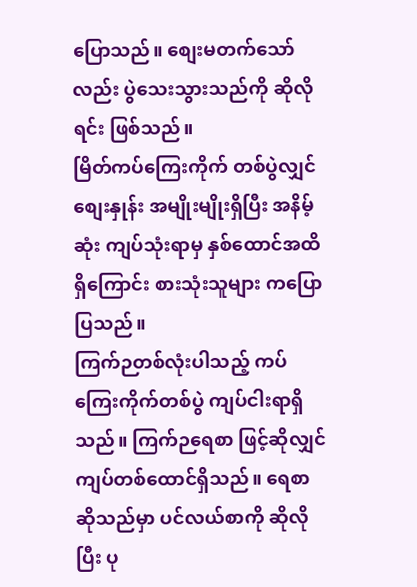ပြောသည်။ စျေးမတက်သော်လည်း ပွဲသေးသွားသည်ကို ဆိုလိုရင်း ဖြစ်သည်။
မြိတ်ကပ်ကြေးကိုက် တစ်ပွဲလျှင် စျေးနှုန်း အမျိုးမျိုးရှိပြီး အနိမ့်ဆုံး ကျပ်သုံးရာမှ နှစ်ထောင်အထိရှိကြောင်း စားသုံးသူများ ကပြောပြသည်။
ကြက်ဉတစ်လုံးပါသည့် ကပ်ကြေးကိုက်တစ်ပွဲ ကျပ်ငါးရာရှိသည်။ ကြက်ဉရေစာ ဖြင့်ဆိုလျှင် ကျပ်တစ်ထောင်ရှိသည်။ ရေစာဆိုသည်မှာ ပင်လယ်စာကို ဆိုလိုပြီး ပု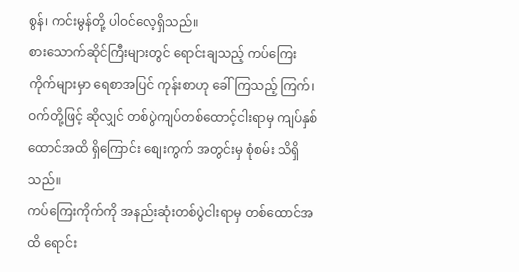စွန်၊ ကင်းမွန်တို့ ပါဝင်လေ့ရှိသည်။
စားသောက်ဆိုင်ကြီးများတွင် ရောင်းချသည့် ကပ်ကြေးကိုက်များမှာ ရေစာအပြင် ကုန်းစာဟု ခေါ်ကြသည့် ကြက်၊ ဝက်တို့ဖြင့် ဆိုလျှင် တစ်ပွဲကျပ်တစ်ထောင့်ငါးရာမှ ကျပ်နှစ်ထောင်အထိ ရှိကြောင်း စျေးကွက် အတွင်းမှ စုံစမ်း သိရှိသည်။
ကပ်ကြေးကိုက်ကို အနည်းဆုံးတစ်ပွဲငါးရာမှ တစ်ထောင်အထိ ရောင်း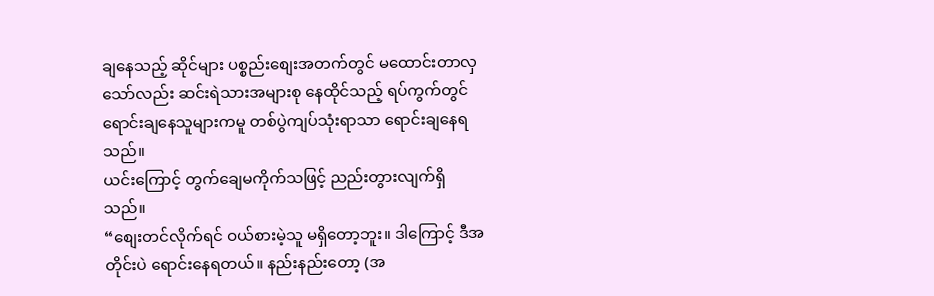ချနေသည့် ဆိုင်များ ပစ္စည်းစျေးအတက်တွင် မထောင်းတာလှသော်လည်း ဆင်းရဲသားအများစု နေထိုင်သည့် ရပ်ကွက်တွင် ရောင်းချနေသူများကမူ တစ်ပွဲကျပ်သုံးရာသာ ရောင်းချနေရသည်။
ယင်းကြောင့် တွက်ချေမကိုက်သဖြင့် ညည်းတွားလျက်ရှိသည်။
“စျေးတင်လိုက်ရင် ဝယ်စားမဲ့သူ မရှိတော့ဘူး။ ဒါကြောင့် ဒီအတိုင်းပဲ ရောင်းနေရတယ်။ နည်းနည်းတော့ (အ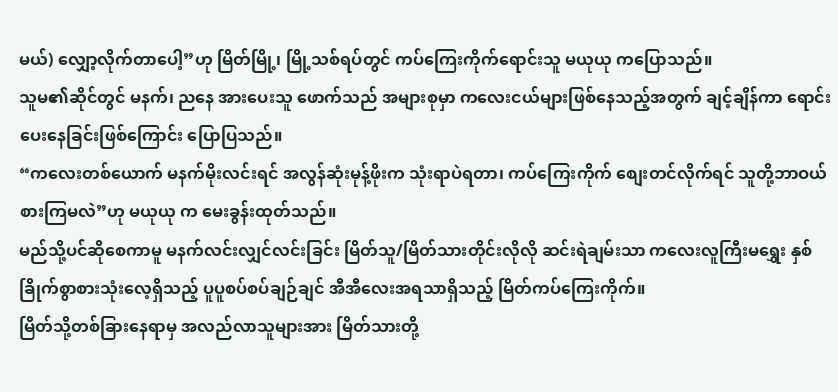မယ်) လျှော့လိုက်တာပေါ့”ဟု မြိတ်မြို့၊ မြို့သစ်ရပ်တွင် ကပ်ကြေးကိုက်ရောင်းသူ မယုယု ကပြောသည်။
သူမ၏ဆိုင်တွင် မနက်၊ ညနေ အားပေးသူ ဖောက်သည် အများစုမှာ ကလေးငယ်များဖြစ်နေသည့်အတွက် ချင့်ချိန်ကာ ရောင်းပေးနေခြင်းဖြစ်ကြောင်း ပြောပြသည်။
“ကလေးတစ်ယောက် မနက်မိုးလင်းရင် အလွန်ဆုံးမုန့်ဖိုးက သုံးရာပဲရတာ၊ ကပ်ကြေးကိုက် စျေးတင်လိုက်ရင် သူတို့ဘာဝယ်စားကြမလဲ”ဟု မယုယု က မေးခွန်းထုတ်သည်။
မည်သို့ပင်ဆိုစေကာမူ မနက်လင်းလျှင်လင်းခြင်း မြိတ်သူ/မြိတ်သားတိုင်းလိုလို ဆင်းရဲချမ်းသာ ကလေးလူကြီးမရွှေး နှစ်ခြိုက်စွာစားသုံးလေ့ရှိသည့် ပူပူစပ်စပ်ချဉ်ချင် အီအီလေးအရသာရှိသည့် မြိတ်ကပ်ကြေးကိုက်။
မြိတ်သို့တစ်ခြားနေရာမှ အလည်လာသူများအား မြိတ်သားတို့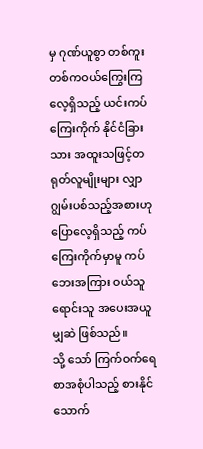မှ ဂုဏ်ယူစွာ တစ်ကူးတစ်ကဝယ်ကြွေးကြလေ့ရှိသည့် ယင်းကပ်ကြေးကိုက် နိုင်ငံခြားသား အထူးသဖြင့်တရုတ်လူမျိုးများ လျှာဂျွမ်းပစ်သည့်အစားဟု ပြောလေ့ရှိသည့် ကပ်ကြေးကိုက်မှာမူ ကပ်ဘေးအကြား ဝယ်သူရောင်းသူ အပေးအယူမျှဆဲ ဖြစ်သည်။
သို့ သော် ကြက်ဝက်ရေစာအစုံပါသည့် စားနိုင်သောက်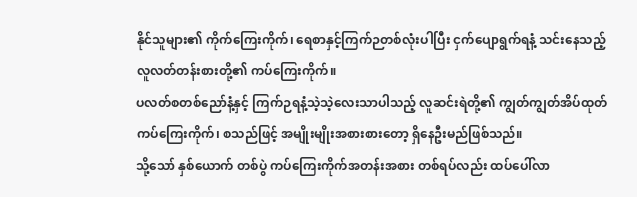နိုင်သူများ၏ ကိုက်ကြေးကိုက်၊ ရေစာနှင့်ကြက်ဉတစ်လုံးပါပြီး ငှက်ပျောရွက်ရနံ့ သင်းနေသည့် လူလတ်တန်းစားတို့၏ ကပ်ကြေးကိုက်။
ပလတ်စတစ်ညော်နံ့နှင့် ကြက်ဉရနံ့သဲ့သဲ့လေးသာပါသည့် လူဆင်းရဲတို့၏ ကျွတ်ကျွတ်အိပ်ထုတ် ကပ်ကြေးကိုက်၊ စသည်ဖြင့် အမျိုးမျိုးအစားစားတော့ ရှိနေဦးမည်ဖြစ်သည်။
သို့သော် နှစ်ယောက် တစ်ပွဲ ကပ်ကြေးကိုက်အတန်းအစား တစ်ရပ်လည်း ထပ်ပေါ်လာ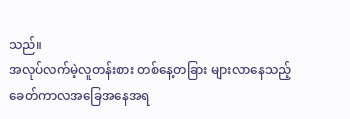သည်။
အလုပ်လက်မဲ့လူတန်းစား တစ်နေ့တခြား များလာနေသည့် ခေတ်ကာလအခြေအနေအရ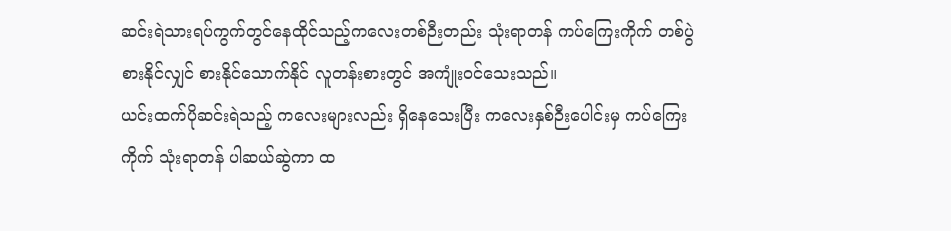ဆင်းရဲသားရပ်ကွက်တွင်နေထိုင်သည့်ကလေးတစ်ဉီးတည်း သုံးရာတန် ကပ်ကြေးကိုက် တစ်ပွဲ စားနိုင်လျှင် စားနိုင်သောက်နိုင် လူတန်းစားတွင် အကျုံးဝင်သေးသည်။
ယင်းထက်ပိုဆင်းရဲသည့် ကလေးများလည်း ရှိနေသေးပြီး ကလေးနှစ်ဉီးပေါင်းမှ ကပ်ကြေးကိုက် သုံးရာတန် ပါဆယ်ဆွဲကာ ထ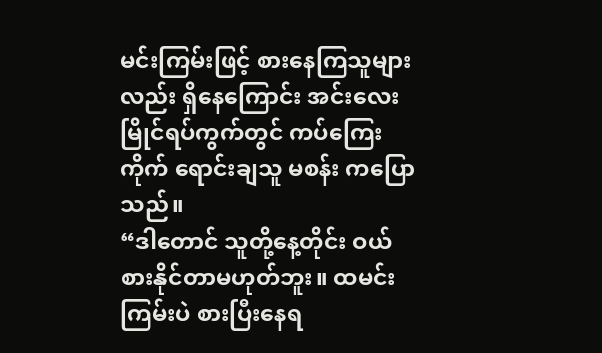မင်းကြမ်းဖြင့် စားနေကြသူများလည်း ရှိနေကြောင်း အင်းလေးမြိုင်ရပ်ကွက်တွင် ကပ်ကြေးကိုက် ရောင်းချသူ မစန်း ကပြောသည်။
“ဒါတောင် သူတို့နေ့တိုင်း ဝယ်စားနိုင်တာမဟုတ်ဘူး။ ထမင်းကြမ်းပဲ စားပြီးနေရ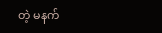တဲ့ မနက်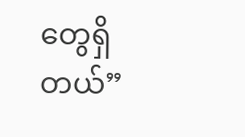တွေရှိတယ်”